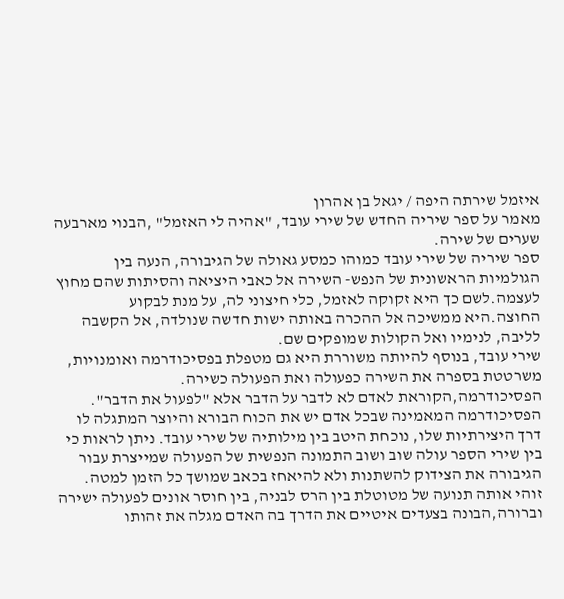איזמל שירתה היפה / יגאל בן אהרון
מאמר על ספר שיריה החדש של שירי עובד, "אהיה לי האזמל" ,הבנוי מארבעה שערים של שירה.
ספר שיריה של שירי עובד כמוהו כמסע גאולה של הגיבורה, הנעה בין הגולמיות הראשונית של הנפש- השירה אל כאבי היציאה והסיתות שהם מחוץ לעצמה.לשם כך היא זקוקה לאזמל, כלי חיצוני לה, על מנת לבקוע החוצה.היא ממשיכה אל ההכרה באותה ישות חדשה שנולדה, אל הקשבה לליבה, לנימיו ואל הקולות שמופקים שם.
שירי עובד, בנוסף להיותה משוררת היא גם מטפלת בפסיכודרמה ואומנויות, משרטטת בספרה את השירה כפעולה ואת הפעולה כשירה. הפסיכודרמה,הקוראת לאדם לא לדבר על הדבר אלא "לפעול את הדבר". הפסיכודרמה המאמינה שבכל אדם יש את הכוח הבורא והיוצר המתגלה לו דרך היצירתיות שלו, נוכחת היטב בין מילותיה של שירי עובד. ניתן לראות כי בין שירי הספר עולה שוב ושוב התמונה הנפשית של הפעולה שמייצרת עבור הגיבורה את הצידוק להשתנות ולא להיאחז בכאב שמושך כל הזמן למטה.
זוהי אותה תנועה של מטוטלת בין הרס לבניה, בין חוסר אונים לפעולה ישירה וברורה,הבונה בצעדים איטיים את הדרך בה האדם מגלה את זהותו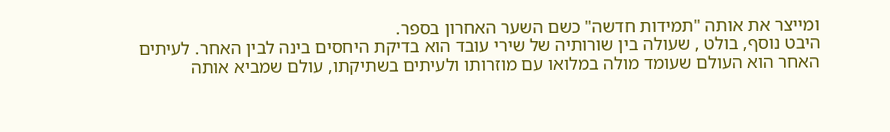ומייצר את אותה "תמידות חדשה" כשם השער האחרון בספר.
היבט נוסף, בולט , שעולה בין שורותיה של שירי עובד הוא בדיקת היחסים בינה לבין האחר. לעיתים האחר הוא העולם שעומד מולה במלואו עם מוזרותו ולעיתים בשתיקתו, עולם שמביא אותה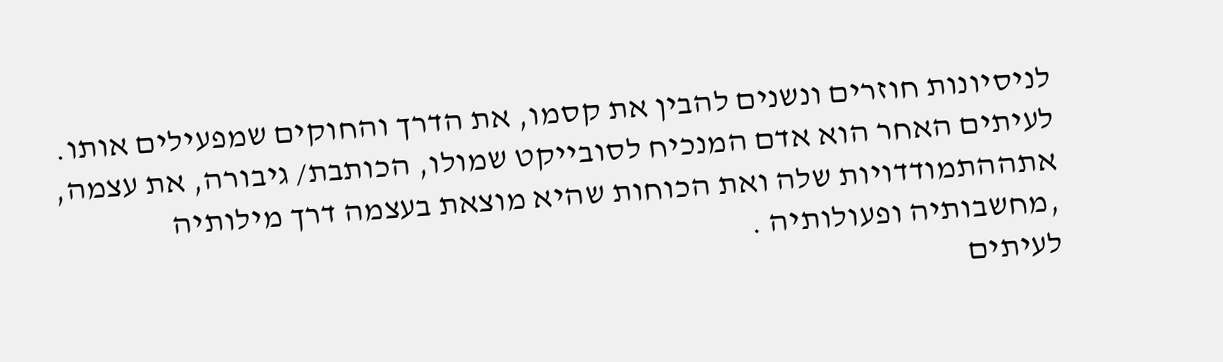לניסיונות חוזרים ונשנים להבין את קסמו, את הדרך והחוקים שמפעילים אותו. לעיתים האחר הוא אדם המנכיח לסובייקט שמולו, הכותבת/ גיבורה, את עצמה, אתההתמודדויות שלה ואת הכוחות שהיא מוצאת בעצמה דרך מילותיה ,מחשבותיה ופעולותיה .
לעיתים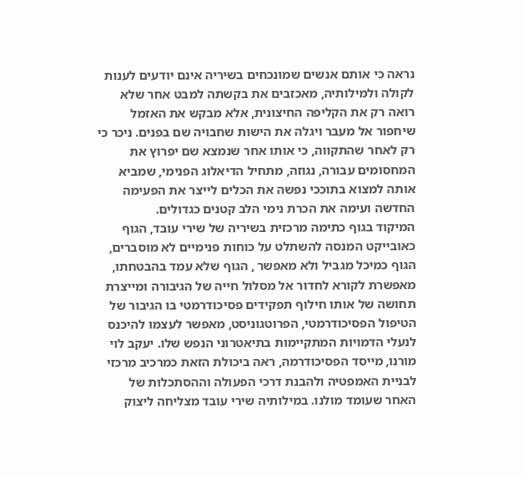נראה כי אותם אנשים שמונכחים בשיריה אינם יודעים לענות לקולה ולמילותיה, מאכזבים את בקשתה למבט אחר שלא רואה רק את הקליפה החיצונית, אלא מבקש את האזמל שיחפור אל מעבר ויגלה את הישות שחבויה שם בפנים. ניכר כי רק לאחר שהתקווה, כי אותו אחר שנמצא שם יפרוץ את המחסומים עבורה, נגוזה, מתחיל הדיאלוג הפנימי, שמביא אותה למצוא בתוככי נפשה את הכלים לייצר את הפעימה החדשה ועימה את הכרת נימי הלב קטנים כגדולים.
המיקוד בגוף כתימה מרכזית בשיריה של שירי עובד, הגוף כאובייקט המנסה להשתלט על כוחות פנימיים לא מוסברים, הגוף כמיכל מגביל ולא מאפשר , הגוף שלא עמד בהבטחתו, מאפשרת לקורא לחדור אל מסלול חייה של הגיבורה ומייצרת תחושה של אותו חילוף תפקידים פסיכודרמטי בו הגיבור של הטיפול הפסיכודרמטי, הפרוטגוניסט, מאפשר לעצמו להיכנס לנעלי הדמויות המתקיימות בתיאטרוני הנפש שלו. יעקב לוי מורנו, מייסד הפסיכודרמה, ראה ביכולת הזאת כמרכיב מרכזי לבניית האמפטיה ולהבנת דרכי הפעולה וההסתכלות של האחר שעומד מולנו. במילותיה שירי עובד מצליחה ליצוק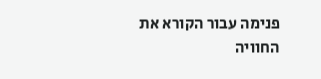פנימה עבור הקורא את החוויה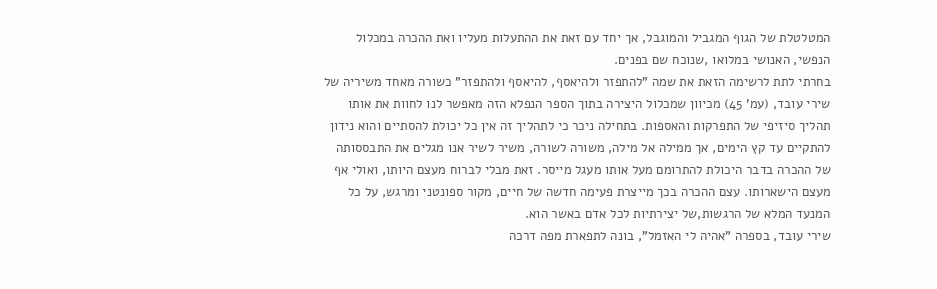המטלטלת של הגוף המגביל והמוגבל, אך יחד עם זאת את ההתעלות מעליו ואת ההכרה במכלול הנפשי, האנושי במלואו ,שנוכח שם בפנים.
בחרתי לתת לרשימה הזאת את שמה "להתפזר ולהיאסף, להיאסף ולהתפזר" כשורה מאחד משיריה של שירי עובד, (עמ' 45) מכיוון שמכלול היצירה בתוך הספר הנפלא הזה מאפשר לנו לחוות את אותו תהליך סיזיפי של התפרקות והאספות. בתחילה ניכר כי לתהליך זה אין כל יכולת להסתיים והוא נידון להתקיים עד קץ הימים, אך ממילה אל מילה, משורה לשורה, משיר לשיר אנו מגלים את התבססותה של ההכרה בדבר היכולת להתרומם מעל אותו מעגל מייסר. זאת מבלי לברוח מעצם היותו, ואולי אף מעצם הישארותו. עצם ההכרה בכך מייצרת פעימה חדשה של חיים, מקור ספונטני ומרגש, על כל המנעד המלא של הרגשות,של יצירתיות לכל אדם באשר הוא.
שירי עובד, בספרה "אהיה לי האזמל", בונה לתפארת מפה דרכה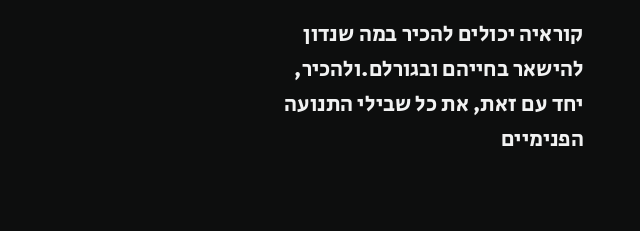קוראיה יכולים להכיר במה שנדון להישאר בחייהם ובגורלם.ולהכיר, יחד עם זאת, את כל שבילי התנועה הפנימיים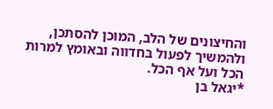והחיצונים של הלב, המוכן להסתכן, ולהמשיך לפעול בחדווה ובאומץ למרות הכל ועל אף הכל.
*יגאל בן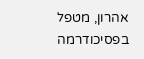אהרון, מטפל בפסיכודרמה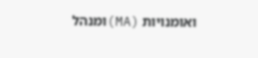ואומנויות (MA)ומנהל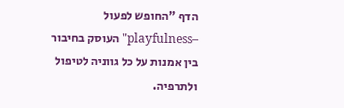הדף "החופש לפעול –playfulness" העוסק בחיבור בין אמנות על כל גווניה לטיפול ולתרפיה.